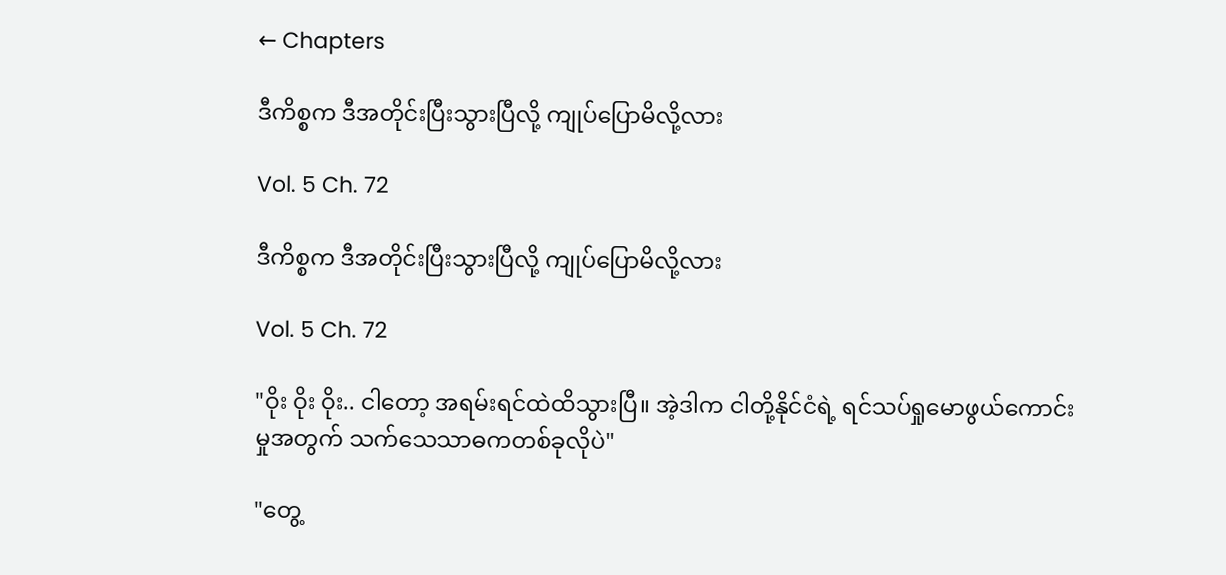← Chapters

ဒီကိစ္စက ဒီအတိုင်းပြီးသွားပြီလို့ ကျုပ်ပြောမိလို့လား

Vol. 5 Ch. 72

ဒီကိစ္စက ဒီအတိုင်းပြီးသွားပြီလို့ ကျုပ်ပြောမိလို့လား

Vol. 5 Ch. 72

"ဝိုး ဝိုး ဝိုး.. ငါတော့ အရမ်းရင်ထဲထိသွားပြီ။ အဲ့ဒါက ငါတို့နိုင်ငံရဲ့ ရင်သပ်ရှုမောဖွယ်ကောင်းမှုအတွက် သက်သေသာဓကတစ်ခုလိုပဲ"

"တွေ့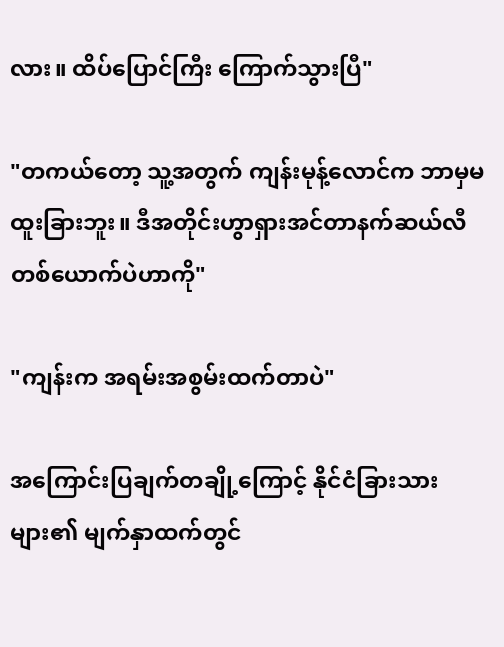လား။ ထိပ်ပြောင်ကြီး ကြောက်သွားပြီ"

"တကယ်တော့ သူ့အတွက် ကျန်းမုန့်လောင်က ဘာမှမထူးခြားဘူး။ ဒီအတိုင်းဟွာရှားအင်တာနက်ဆယ်လီတစ်ယောက်ပဲဟာကို"

"ကျန်းက အရမ်းအစွမ်းထက်တာပဲ"

အကြောင်းပြချက်တချို့ကြောင့် နိုင်ငံခြားသားများ၏ မျက်နှာထက်တွင်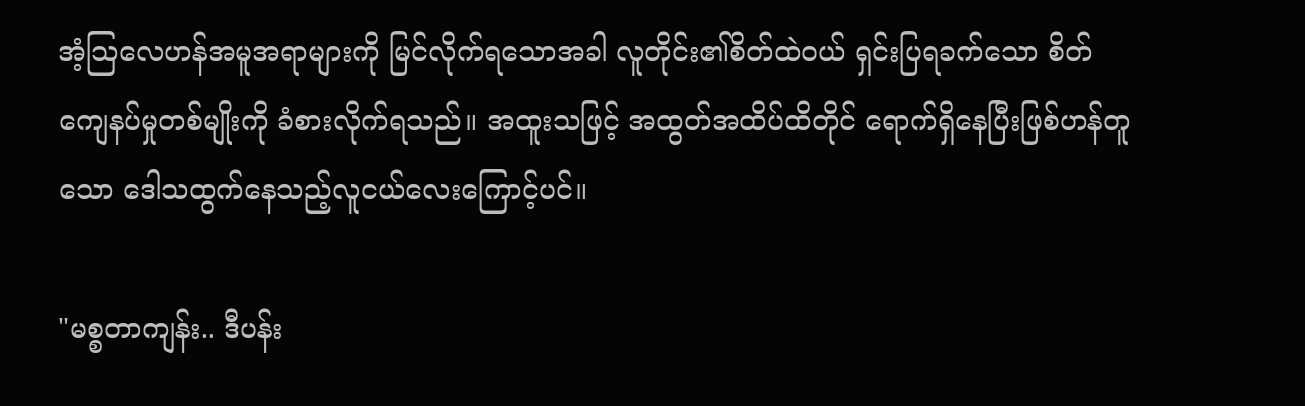အံ့သြလေဟန်အမူအရာများကို မြင်လိုက်ရသောအခါ လူတိုင်း၏စိတ်ထဲဝယ် ရှင်းပြရခက်သော စိတ်ကျေနပ်မှုတစ်မျိုးကို ခံစားလိုက်ရသည်။ အထူးသဖြင့် အထွတ်အထိပ်ထိတိုင် ရောက်ရှိနေပြီးဖြစ်ဟန်တူသော ဒေါသထွက်နေသည့်လူငယ်လေးကြောင့်ပင်။

"မစ္စတာကျန်း.. ဒီပန်း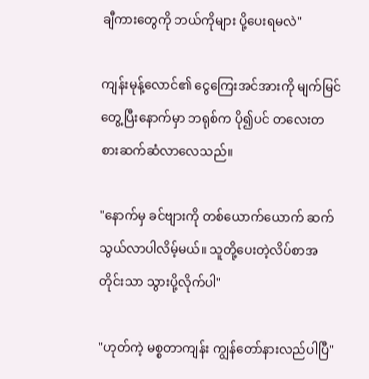ချီကားတွေကို ဘယ်ကိုများ ပို့ပေးရမလဲ"

ကျန်းမုန့်လောင်၏ ငွေကြေးအင်အားကို မျက်မြင်တွေ့ပြီးနောက်မှာ ဘရုစ်က ပို၍ပင် တလေးတစားဆက်ဆံလာလေသည်။

"နောက်မှ ခင်ဗျားကို တစ်ယောက်ယောက် ဆက်သွယ်လာပါလိမ့်မယ်။ သူတို့ပေးတဲ့လိပ်စာအတိုင်းသာ သွားပို့လိုက်ပါ"

"ဟုတ်ကဲ့ မစ္စတာကျန်း ကျွန်တော်နားလည်ပါပြီ"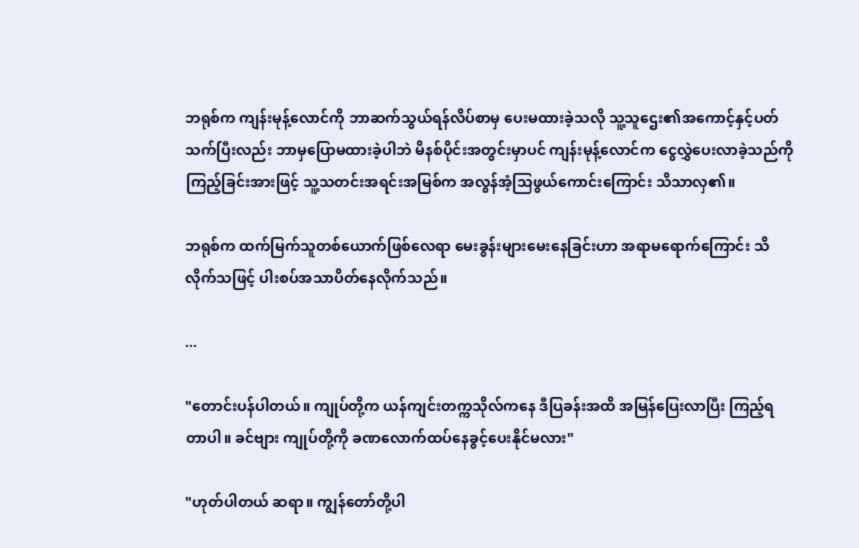ဘရုစ်က ကျန်းမုန့်လောင်ကို ဘာဆက်သွယ်ရန်လိပ်စာမှ ပေးမထားခဲ့သလို သူ့သူဌေး၏အကောင့်နှင့်ပတ်သက်ပြီးလည်း ဘာမှပြောမထားခဲ့ပါဘဲ မိနစ်ပိုင်းအတွင်းမှာပင် ကျန်းမုန့်လောင်က ငွေလွှဲပေးလာခဲ့သည်ကို ကြည့်ခြင်းအားဖြင့် သူ့သတင်းအရင်းအမြစ်က အလွန်အံ့သြဖွယ်ကောင်းကြောင်း သိသာလှ၏။

ဘရုစ်က ထက်မြက်သူတစ်ယောက်ဖြစ်လေရာ မေးခွန်းများမေးနေခြင်းဟာ အရာမရောက်ကြောင်း သိလိုက်သဖြင့် ပါးစပ်အသာပိတ်နေလိုက်သည်။

...

"တောင်းပန်ပါတယ်။ ကျုပ်တို့က ယန်ကျင်းတက္ကသိုလ်ကနေ ဒီပြခန်းအထိ အမြန်ပြေးလာပြီး ကြည့်ရတာပါ။ ခင်ဗျား ကျုပ်တို့ကို ခဏလောက်ထပ်နေခွင့်ပေးနိုင်မလား"

"ဟုတ်ပါတယ် ဆရာ။ ကျွန်တော်တို့ပါ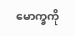မောက္ခကို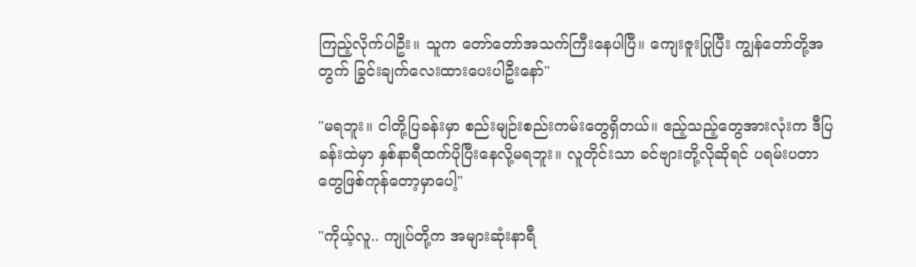ကြည့်လိုက်ပါဦး။ သူက တော်တော်အသက်ကြီးနေပါပြီ။ ကျေးဇူးပြုပြီး ကျွန်တော်တို့အတွက် ခြွင်းချက်လေးထားပေးပါဦးနော်"

"မရဘူး။ ငါတို့ပြခန်းမှာ စည်းမျဉ်းစည်းကမ်းတွေရှိတယ်။ ဧည့်သည့်တွေအားလုံးက ဒီပြခန်းထဲမှာ နှစ်နာရီထက်ပိုပြီးနေလို့မရဘူး။ လူတိုင်းသာ ခင်ဗျားတို့လိုဆိုရင် ပရမ်းပတာတွေဖြစ်ကုန်တော့မှာပေါ့"

"ကိုယ့်လူ.. ကျုပ်တို့က အများဆုံးနာရီ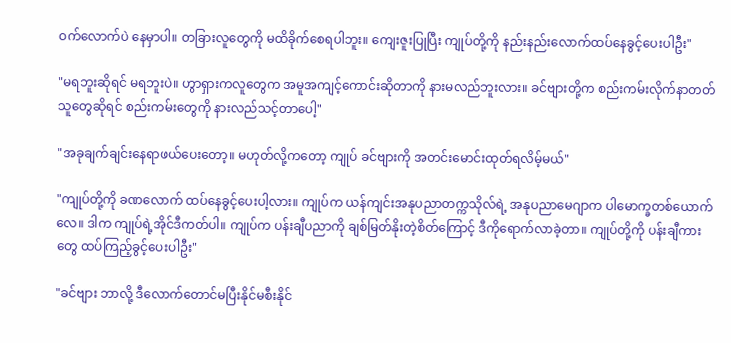ဝက်လောက်ပဲ နေမှာပါ။ တခြားလူတွေကို မထိခိုက်စေရပါဘူး။ ကျေးဇူးပြုပြီး ကျုပ်တို့ကို နည်းနည်းလောက်ထပ်နေခွင့်ပေးပါဦး"

"မရဘူးဆိုရင် မရဘူးပဲ။ ဟွာရှားကလူတွေက အမူအကျင့်ကောင်းဆိုတာကို နားမလည်ဘူးလား။ ခင်ဗျားတို့က စည်းကမ်းလိုက်နာတတ်သူတွေဆိုရင် စည်းကမ်းတွေကို နားလည်သင့်တာပေါ့"

"အခုချက်ချင်းနေရာဖယ်ပေးတော့။ မဟုတ်လို့ကတော့ ကျုပ် ခင်ဗျားကို အတင်းမောင်းထုတ်ရလိမ့်မယ်"

"ကျုပ်တို့ကို ခဏလောက် ထပ်နေခွင့်ပေးပါ့လား။ ကျုပ်က ယန်ကျင်းအနုပညာတက္ကသိုလ်ရဲ့ အနုပညာမေဂျာက ပါမောက္ခတစ်ယောက်လေ။ ဒါက ကျုပ်ရဲ့အိုင်ဒီကတ်ပါ။ ကျုပ်က ပန်းချီပညာကို ချစ်မြတ်နိုးတဲ့စိတ်ကြောင့် ဒီကိုရောက်လာခဲ့တာ။ ကျုပ်တို့ကို ပန်းချီကားတွေ ထပ်ကြည့်ခွင့်ပေးပါဦး"

"ခင်ဗျား ဘာလို့ ဒီလောက်တောင်မပြီးနိုင်မစီးနိုင်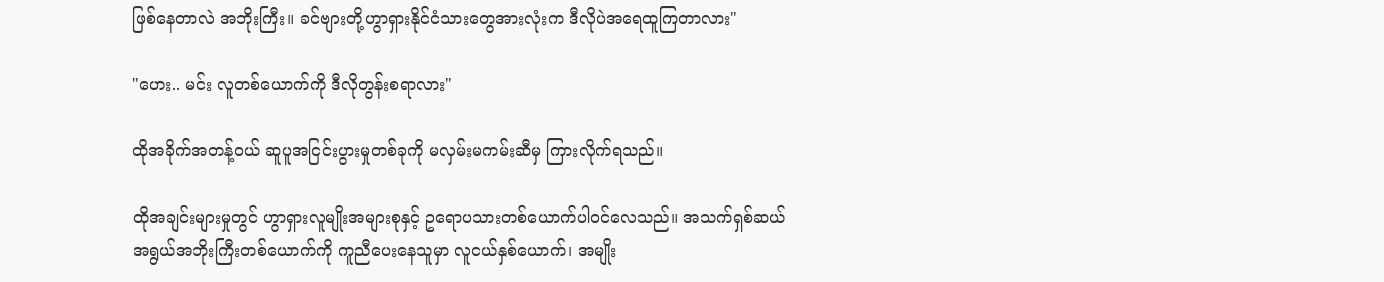ဖြစ်နေတာလဲ အဘိုးကြီး။ ခင်ဗျားတို့ဟွာရှားနိုင်ငံသားတွေအားလုံးက ဒီလိုပဲအရေထူကြတာလား"

"ဟေး.. မင်း လူတစ်ယောက်ကို ဒီလိုတွန်းစရာလား"

ထိုအခိုက်အတန့်ဝယ် ဆူပူအငြင်းပွားမှုတစ်ခုကို မလှမ်းမကမ်းဆီမှ ကြားလိုက်ရသည်။

ထိုအချင်းများမှုတွင် ဟွာရှားလူမျိုးအများစုနှင့် ဥရောပသားတစ်ယောက်ပါဝင်လေသည်။ အသက်ရှစ်ဆယ်အရွယ်အဘိုးကြီးတစ်ယောက်ကို ကူညီပေးနေသူမှာ လူငယ်နှစ်ယောက်၊ အမျိုး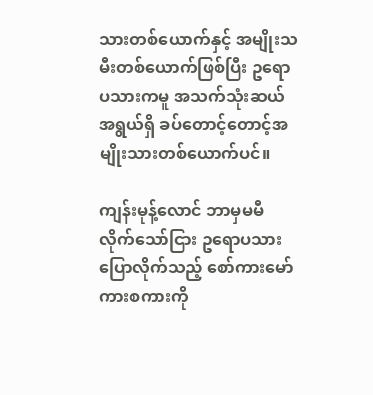သားတစ်ယောက်နှင့် အမျိုးသမီးတစ်ယောက်ဖြစ်ပြီး ဥရောပသားကမူ အသက်သုံးဆယ်အရွယ်ရှိ ခပ်တောင့်တောင့်အမျိုးသားတစ်ယောက်ပင်။

ကျန်းမုန့်လောင် ဘာမှမမီလိုက်သော်ငြား ဥရောပသား ပြောလိုက်သည့် စော်ကားမော်ကားစကားကို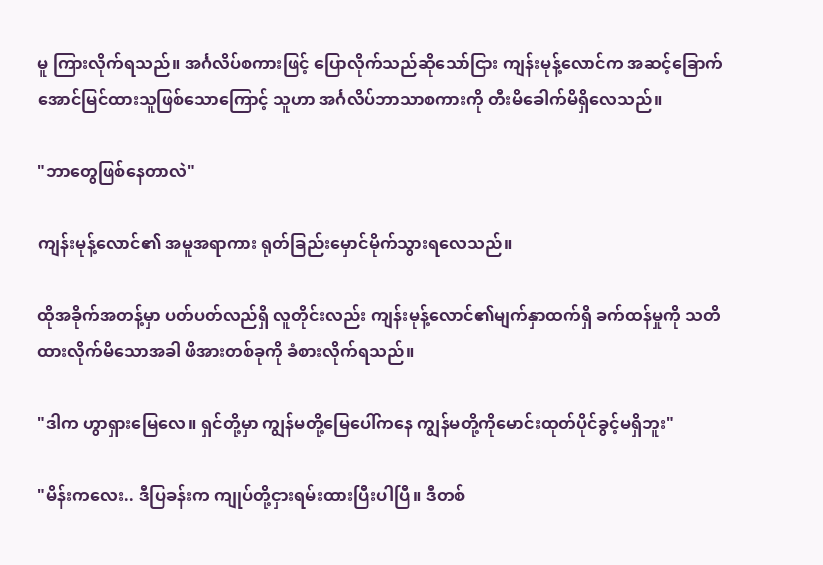မူ ကြားလိုက်ရသည်။ အင်္ဂလိပ်စကားဖြင့် ပြောလိုက်သည်ဆိုသော်ငြား ကျန်းမုန့်လောင်က အဆင့်ခြောက် အောင်မြင်ထားသူဖြစ်သောကြောင့် သူဟာ အင်္ဂလိပ်ဘာသာစကားကို တီးမိခေါက်မိရှိလေသည်။

"ဘာတွေဖြစ်နေတာလဲ"

ကျန်းမုန့်လောင်၏ အမူအရာကား ရုတ်ခြည်းမှောင်မိုက်သွားရလေသည်။

ထိုအခိုက်အတန့်မှာ ပတ်ပတ်လည်ရှိ လူတိုင်းလည်း ကျန်းမုန့်လောင်၏မျက်နှာထက်ရှိ ခက်ထန်မှုကို သတိထားလိုက်မိသောအခါ ဖိအားတစ်ခုကို ခံစားလိုက်ရသည်။

"ဒါက ဟွာရှားမြေလေ။ ရှင်တို့မှာ ကျွန်မတို့မြေပေါ်ကနေ ကျွန်မတို့ကိုမောင်းထုတ်ပိုင်ခွင့်မရှိဘူး"

"မိန်းကလေး.. ဒီပြခန်းက ကျုပ်တို့ငှားရမ်းထားပြီးပါပြီ။ ဒီတစ်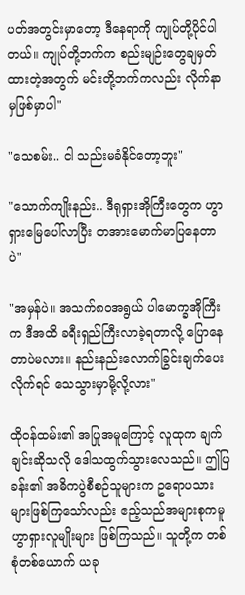ပတ်အတွင်းမှာတော့ ဒီနေရာကို ကျုပ်တို့ပိုင်ပါတယ်။ ကျုပ်တို့ဘက်က စည်းမျဉ်းတွေချမှတ်ထားတဲ့အတွက် မင်းတို့ဘက်ကလည်း လိုက်နာမှဖြစ်မှာပါ"

"သေစမ်း.. ငါ သည်းမခံနိုင်တော့ဘူး"

"သောက်ကျိုးနည်း.. ဒီရုရှားအိုကြီးတွေက ဟွာရှားမြေပေါ်လာပြီး တအားမောက်မာပြနေတာပဲ"

"အမှန်ပဲ။ အသက်၈၀အရွယ် ပါမောက္ခအိုကြီးက ဒီအထိ ခရီးရှည်ကြီးလာခဲ့ရတာလို့ ပြောနေတာပဲမလား။ နည်းနည်းလောက်ခြွင်းချက်ပေးလိုက်ရင် သေသွားမှာမို့လို့လား"

ထိုဝန်ထမ်း၏ အပြုအမူကြောင့် လူထုက ချက်ချင်းဆိုသလို ဒေါသထွက်သွားလေသည်။ ဤပြခန်း၏ အဓိကပွဲစီစဉ်သူများက ဥရောပသားများဖြစ်ကြသော်လည်း ဧည့်သည်အများစုကမူ ဟွာရှားလူမျိုးများ ဖြစ်ကြသည်။ သူတို့က တစ်စုံတစ်ယောက် ယခု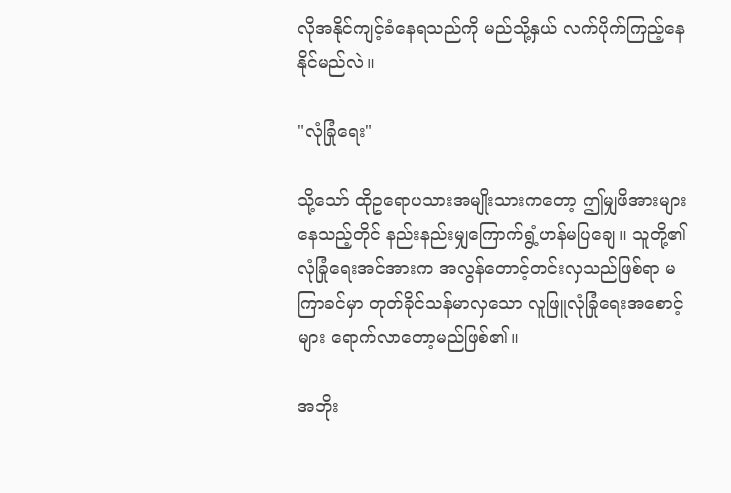လိုအနိုင်ကျင့်ခံနေရသည်ကို မည်သို့နှယ် လက်ပိုက်ကြည့်နေနိုင်မည်လဲ။

"လုံခြုံရေး"

သို့သော် ထိုဥရောပသားအမျိုးသားကတော့ ဤမျှဖိအားများနေသည့်တိုင် နည်းနည်းမျှကြောက်ရွံ့ဟန်မပြချေ။ သူတို့၏ လုံခြုံရေးအင်အားက အလွန်တောင့်တင်းလှသည်ဖြစ်ရာ မကြာခင်မှာ တုတ်ခိုင်သန်မာလှသော လူဖြူလုံခြုံရေးအစောင့်များ ရောက်လာတော့မည်ဖြစ်၏။

အဘိုး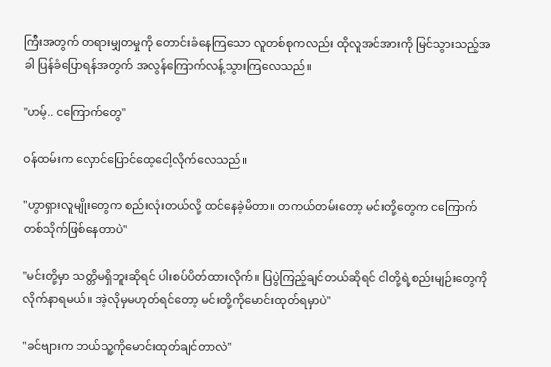ကြီးအတွက် တရားမျှတမှုကို တောင်းခံနေကြသော လူတစ်စုကလည်း ထိုလူအင်အားကို မြင်သွားသည့်အခါ ပြန်ခံပြောရန်အတွက် အလွန်ကြောက်လန့်သွားကြလေသည်။

"ဟမ့်.. ငကြောက်တွေ"

ဝန်ထမ်းက လှောင်ပြောင်ထေ့ငေါ့လိုက်လေသည်။

"ဟွာရှားလူမျိုးတွေက စည်းလုံးတယ်လို့ ထင်နေခဲ့မိတာ။ တကယ်တမ်းတော့ မင်းတို့တွေက ငကြောက်တစ်သိုက်ဖြစ်နေတာပဲ"

"မင်းတို့မှာ သတ္တိမရှိဘူးဆိုရင် ပါးစပ်ပိတ်ထားလိုက်။ ပြပွဲကြည့်ချင်တယ်ဆိုရင် ငါတို့ရဲ့စည်းမျဉ်းတွေကိုလိုက်နာရမယ်။ အဲ့လိုမှမဟုတ်ရင်တော့ မင်းတို့ကိုမောင်းထုတ်ရမှာပဲ"

"ခင်ဗျားက ဘယ်သူ့ကိုမောင်းထုတ်ချင်တာလဲ"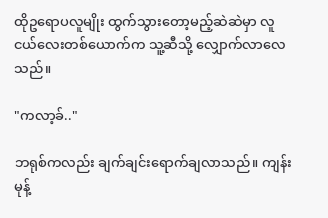ထိုဥရောပလူမျိုး ထွက်သွားတော့မည့်ဆဲဆဲမှာ လူငယ်လေးတစ်ယောက်က သူ့ဆီသို့ လျှောက်လာလေသည်။

"ကလာ့ခ်.."

ဘရုစ်ကလည်း ချက်ချင်းရောက်ချလာသည်။ ကျန်းမုန့်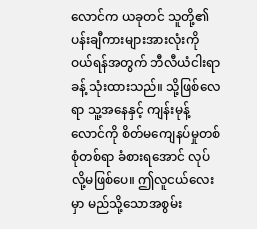လောင်က ယခုတင် သူတို့၏ပန်းချီကားများအားလုံးကို ဝယ်ရန်အတွက် ဘီလီယံငါးရာခန့် သုံးထားသည်။ သို့ဖြစ်လေရာ သူ့အနေနှင့် ကျန်းမုန့်လောင်ကို စိတ်မကျေနပ်မှုတစ်စုံတစ်ရာ ခံစားရအောင် လုပ်လို့မဖြစ်ပေ။ ဤလူငယ်လေးမှာ မည်သို့သောအစွမ်း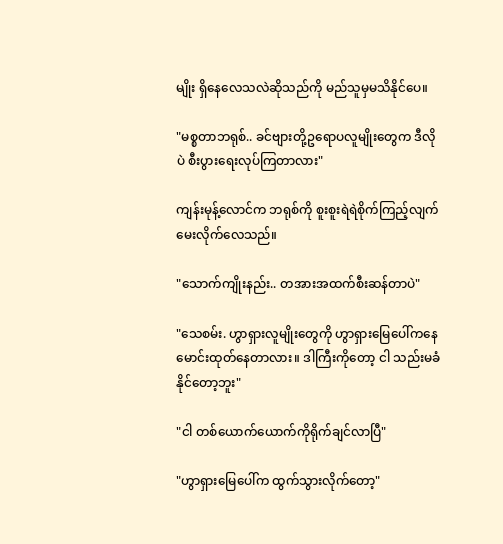မျိုး ရှိနေလေသလဲဆိုသည်ကို မည်သူမှမသိနိုင်ပေ။

"မစ္စတာဘရုစ်.. ခင်ဗျားတို့ဥရောပလူမျိုးတွေက ဒီလိုပဲ စီးပွားရေးလုပ်ကြတာလား"

ကျန်းမုန့်လောင်က ဘရုစ်ကို စူးစူးရဲရဲစိုက်ကြည့်လျက် မေးလိုက်လေသည်။

"သောက်ကျိုးနည်း.. တအားအထက်စီးဆန်တာပဲ"

"သေစမ်း. ဟွာရှားလူမျိုးတွေကို ဟွာရှားမြေပေါ်ကနေ မောင်းထုတ်နေတာလား။ ဒါကြီးကိုတော့ ငါ သည်းမခံနိုင်တော့ဘူး"

"ငါ တစ်ယောက်ယောက်ကိုရိုက်ချင်လာပြီ"

"ဟွာရှားမြေပေါ်က ထွက်သွားလိုက်တော့"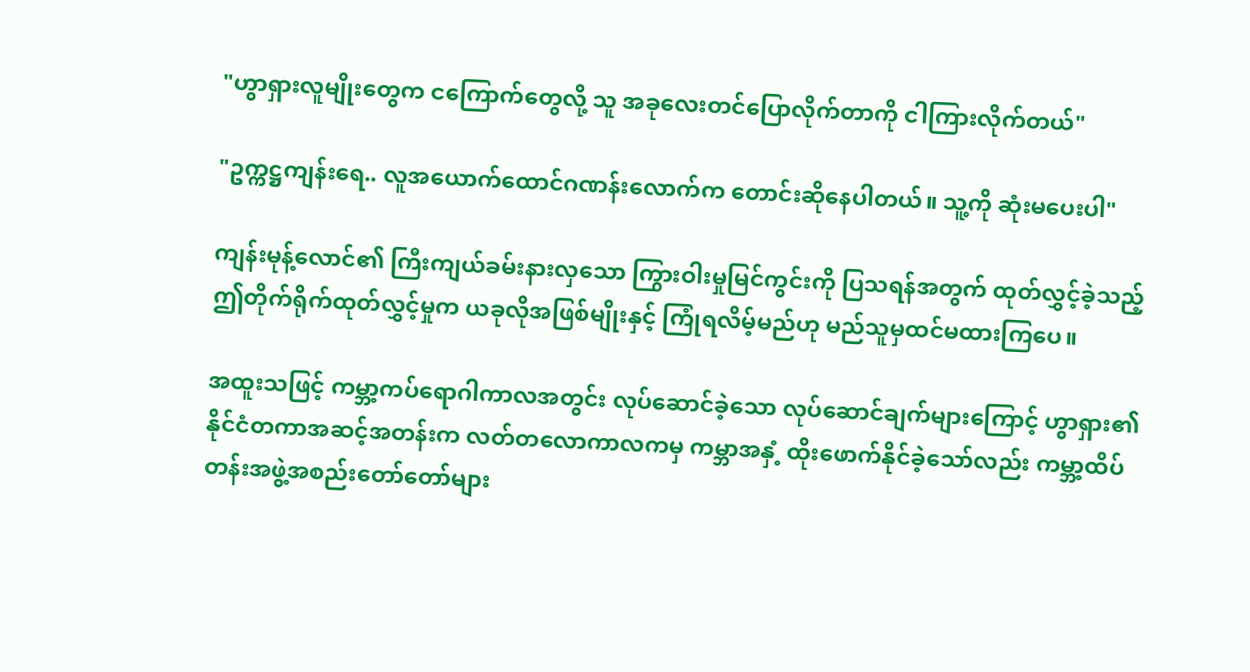"ဟွာရှားလူမျိုးတွေက ငကြောက်တွေလို့ သူ အခုလေးတင်ပြောလိုက်တာကို ငါကြားလိုက်တယ်"

"ဥက္ကဋ္ဌကျန်းရေ.. လူအယောက်ထောင်ဂဏန်းလောက်က တောင်းဆိုနေပါတယ်။ သူ့ကို ဆုံးမပေးပါ"

ကျန်းမုန့်လောင်၏ ကြီးကျယ်ခမ်းနားလှသော ကြွားဝါးမှုမြင်ကွင်းကို ပြသရန်အတွက် ထုတ်လွှင့်ခဲ့သည့် ဤတိုက်ရိုက်ထုတ်လွှင့်မှုက ယခုလိုအဖြစ်မျိုးနှင့် ကြုံရလိမ့်မည်ဟု မည်သူမှထင်မထားကြပေ။

အထူးသဖြင့် ကမ္ဘာ့ကပ်ရောဂါကာလအတွင်း လုပ်ဆောင်ခဲ့သော လုပ်ဆောင်ချက်များကြောင့် ဟွာရှား၏ နိုင်ငံတကာအဆင့်အတန်းက လတ်တလောကာလကမှ ကမ္ဘာအနှံ့ ထိုးဖောက်နိုင်ခဲ့သော်လည်း ကမ္ဘာ့ထိပ်တန်းအဖွဲ့အစည်းတော်တော်များ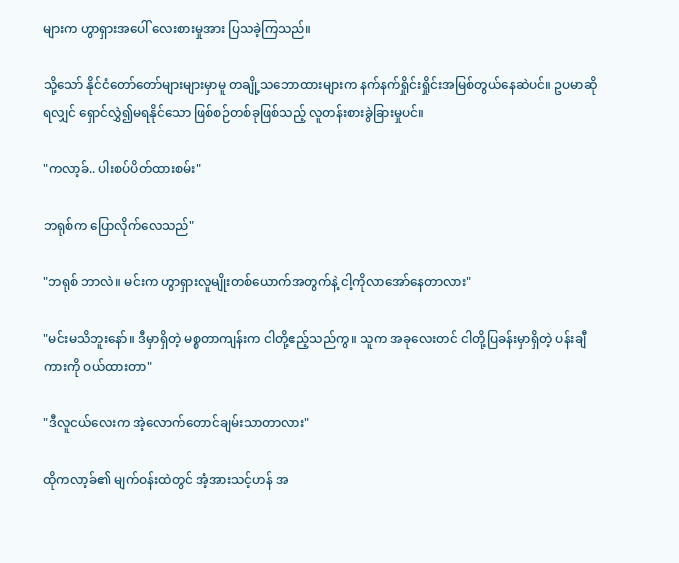များက ဟွာရှားအပေါ် လေးစားမှုအား ပြသခဲ့ကြသည်။

သို့သော် နိုင်ငံတော်တော်များများမှာမူ တချို့သဘောထားများက နက်နက်ရှိုင်းရှိုင်းအမြစ်တွယ်နေဆဲပင်။ ဥပမာဆိုရလျှင် ရှောင်လွှဲ၍မရနိုင်သော ဖြစ်စဉ်တစ်ခုဖြစ်သည့် လူတန်းစားခွဲခြားမှုပင်။

"ကလာ့ခ်.. ပါးစပ်ပိတ်ထားစမ်း"

ဘရုစ်က ပြောလိုက်လေသည်"

"ဘရုစ် ဘာလဲ။ မင်းက ဟွာရှားလူမျိုးတစ်ယောက်အတွက်နဲ့ ငါ့ကိုလာအော်နေတာလား"

"မင်းမသိဘူးနော်။ ဒီမှာရှိတဲ့ မစ္စတာကျန်းက ငါတို့ဧည့်သည်ကွ။ သူက အခုလေးတင် ငါတို့ပြခန်းမှာရှိတဲ့ ပန်းချီကားကို ဝယ်ထားတာ"

"ဒီလူငယ်လေးက အဲ့လောက်တောင်ချမ်းသာတာလား"

ထိုကလာ့ခ်၏ မျက်ဝန်းထဲတွင် အံ့အားသင့်ဟန် အ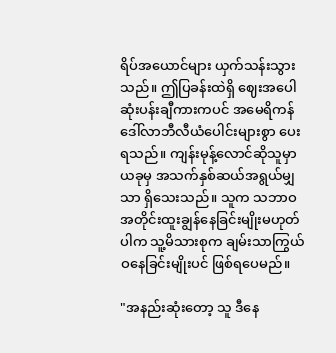ရိပ်အယောင်များ ယှက်သန်းသွားသည်။ ဤပြခန်းထဲရှိ ဈေးအပေါဆုံးပန်းချီကားကပင် အမေရိကန်ဒေါ်လာဘီလီယံပေါင်းများစွာ ပေးရသည်။ ကျန်းမုန့်လောင်ဆိုသူမှာ ယခုမှ အသက်နှစ်ဆယ်အရွယ်မျှသာ ရှိသေးသည်။ သူက သဘာဝအတိုင်းထူးချွန်နေခြင်းမျိုးမဟုတ်ပါက သူ့မိသားစုက ချမ်းသာကြွယ်ဝနေခြင်းမျိုးပင် ဖြစ်ရပေမည်။

"အနည်းဆုံးတော့ သူ ဒီနေ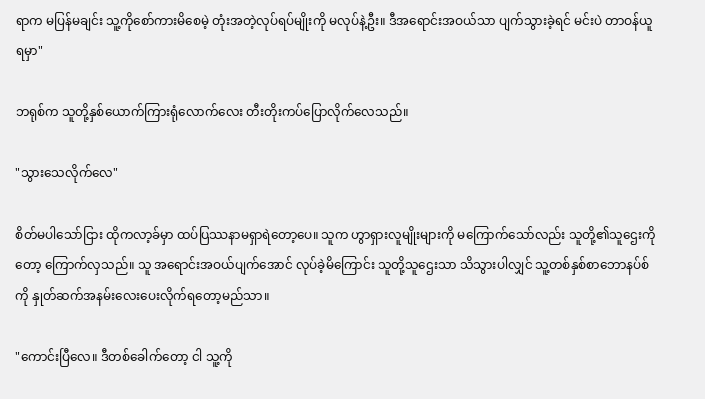ရာက မပြန်မချင်း သူ့ကိုစော်ကားမိစေမဲ့ တုံးအတဲ့လုပ်ရပ်မျိုးကို မလုပ်နဲ့ဦး။ ဒီအရောင်းအဝယ်သာ ပျက်သွားခဲ့ရင် မင်းပဲ တာဝန်ယူရမှာ"

ဘရုစ်က သူတို့နှစ်ယောက်ကြားရုံလောက်လေး တီးတိုးကပ်ပြောလိုက်လေသည်။

"သွားသေလိုက်လေ"

စိတ်မပါသော်ငြား ထိုကလာ့ခ်မှာ ထပ်ပြဿနာမရှာရဲတော့ပေ။ သူက ဟွာရှားလူမျိုးများကို မကြောက်သော်လည်း သူတို့၏သူဌေးကိုတော့ ကြောက်လှသည်။ သူ အရောင်းအဝယ်ပျက်အောင် လုပ်ခဲ့မိကြောင်း သူတို့သူဌေးသာ သိသွားပါလျှင် သူ့တစ်နှစ်စာဘောနပ်စ်ကို နှုတ်ဆက်အနမ်းလေးပေးလိုက်ရတော့မည်သာ။

"ကောင်းပြီလေ။ ဒီတစ်ခေါက်တော့ ငါ သူ့ကို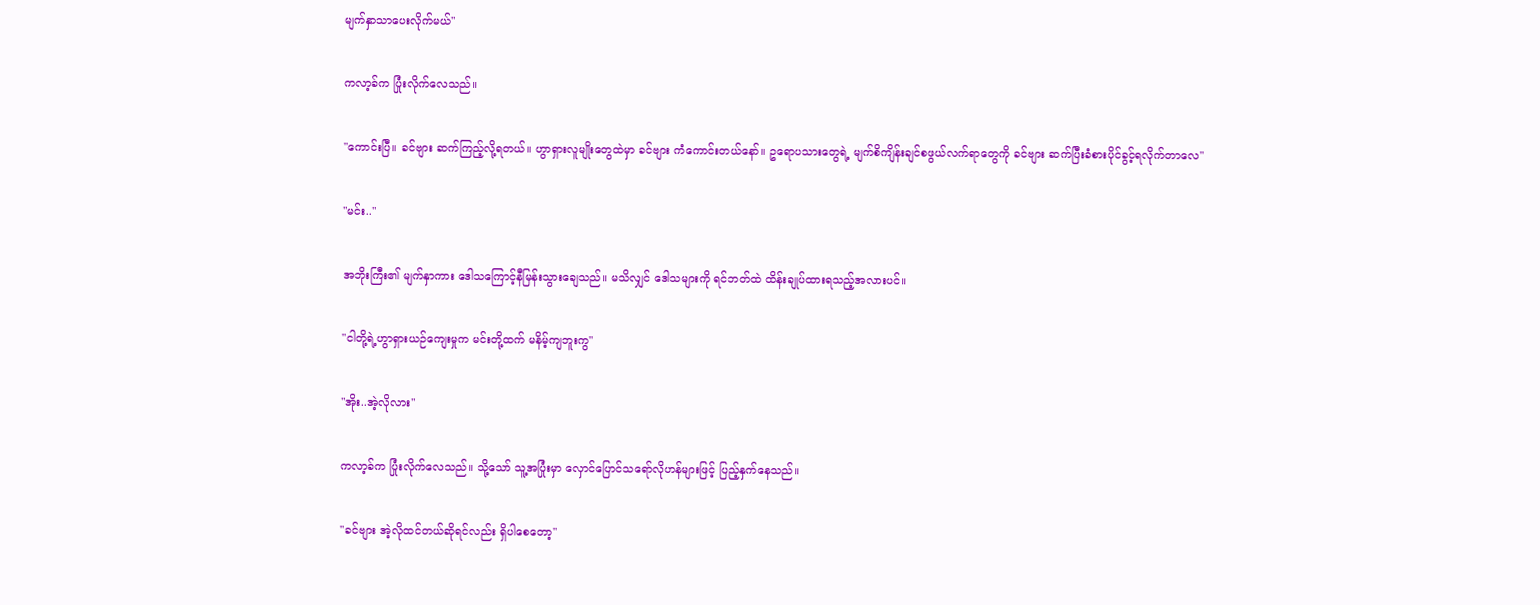မျက်နှာသာပေးလိုက်မယ်"

ကလာ့ခ်က ပြုံးလိုက်လေသည်။

"ကောင်းပြီ။ ခင်ဗျား ဆက်ကြည့်လို့ရတယ်။ ဟွာရှားလူမျိုးတွေထဲမှာ ခင်ဗျား ကံကောင်းတယ်နော်။ ဥရောပသားတွေရဲ့ မျက်စိကျိန်းချင်စဖွယ်လက်ရာတွေကို ခင်ဗျား ဆက်ပြီးခံစားပိုင်ခွင့်ရလိုက်တာလေ"

"မင်း.."

အဘိုးကြီး၏ မျက်နှာကား ဒေါသကြောင့်နီမြန်းသွားချေသည်။ မသိလျှင် ဒေါသများကို ရင်ဘတ်ထဲ ထိန်းချုပ်ထားရသည့်အလားပင်။

"ငါတို့ရဲ့ဟွာရှားယဉ်ကျေးမှုက မင်းတို့ထက် မနိမ့်ကျဘူးကွ"

"အိုး..အဲ့လိုလား"

ကလာ့ခ်က ပြုံးလိုက်လေသည်။ သို့သော် သူ့အပြုံးမှာ လှောင်ပြောင်သရော်လိုဟန်များဖြင့် ပြည့်နှက်နေသည်။

"ခင်ဗျား အဲ့လိုထင်တယ်ဆိုရင်လည်း ရှိပါစေတော့"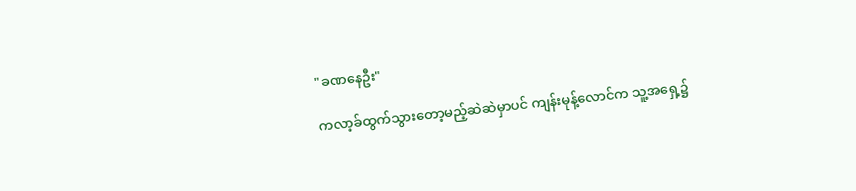"ခဏနေဦး"

ကလာ့ခ်ထွက်သွားတော့မည့်ဆဲဆဲမှာပင် ကျန်းမုန့်လောင်က သူ့အရှေ့၌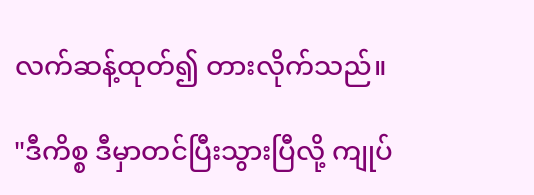လက်ဆန့်ထုတ်၍ တားလိုက်သည်။

"ဒီကိစ္စ ဒီမှာတင်ပြီးသွားပြီလို့ ကျုပ်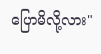ပြောမိလို့လား"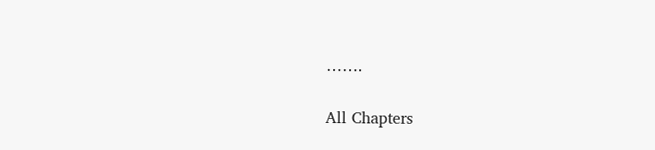…….

All Chapters